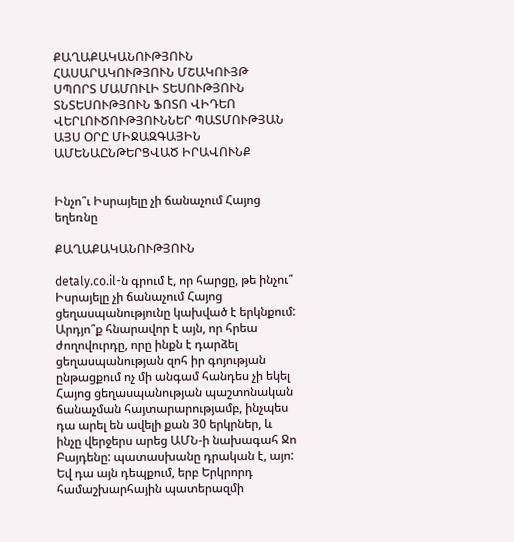ՔԱՂԱՔԱԿԱՆՈՒԹՅՈՒՆ ՀԱՍԱՐԱԿՈՒԹՅՈՒՆ ՄՇԱԿՈՒՅԹ ՍՊՈՐՏ ՄԱՄՈՒԼԻ ՏԵՍՈՒԹՅՈՒՆ ՏՆՏԵՍՈՒԹՅՈՒՆ ՖՈՏՈ ՎԻԴԵՈ ՎԵՐԼՈՒԾՈՒԹՅՈՒՆՆԵՐ ՊԱՏՄՈՒԹՅԱՆ ԱՅՍ ՕՐԸ ՄԻՋԱԶԳԱՅԻՆ ԱՄԵՆԱԸՆԹԵՐՑՎԱԾ ԻՐԱՎՈՒՆՔ


Ինչո՞ւ Իսրայելը չի ճանաչում Հայոց եղեռնը

ՔԱՂԱՔԱԿԱՆՈՒԹՅՈՒՆ

detaly.co.il-ն գրում է, որ հարցը, թե ինչու՞ Իսրայելը չի ճանաչում Հայոց ցեղասպանությունը կախված է երկնքում: Արդյո՞ք հնարավոր է այն, որ հրեա ժողովուրդը, որը ինքն է դարձել ցեղասպանության զոհ իր գոյության ընթացքում ոչ մի անգամ հանդես չի եկել Հայոց ցեղասպանության պաշտոնական ճանաչման հայտարարությամբ, ինչպես դա արել են ավելի քան 30 երկրներ, և ինչը վերջերս արեց ԱՄՆ-ի նախագահ Ջո Բայդենը: պատասխանը դրական է, այո: Եվ դա այն դեպքում, երբ Երկրորդ համաշխարհային պատերազմի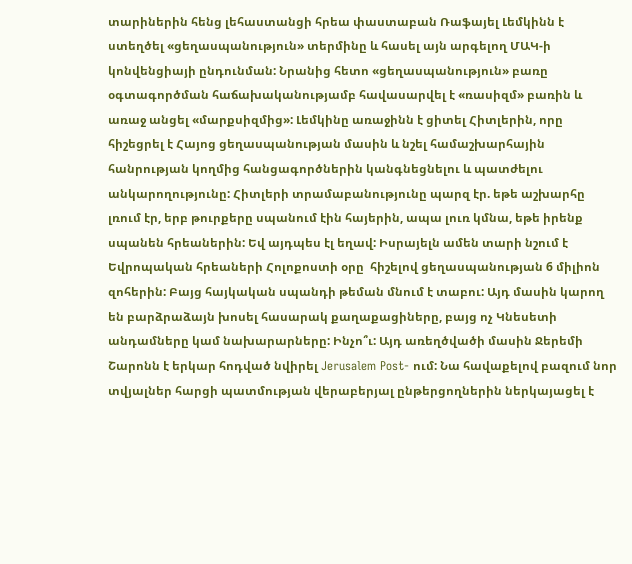տարիներին հենց լեհաստանցի հրեա փաստաբան Ռաֆայել Լեմկինն է ստեղծել «ցեղասպանություն» տերմինը և հասել այն արգելող ՄԱԿ-ի կոնվենցիայի ընդունման: Նրանից հետո «ցեղասպանություն» բառը օգտագործման հաճախականությամբ հավասարվել է «ռասիզմ» բառին և առաջ անցել «մարքսիզմից»: Լեմկինը առաջինն է ցիտել Հիտլերին, որը հիշեցրել է Հայոց ցեղասպանության մասին և նշել համաշխարհային հանրության կողմից հանցագործներին կանգնեցնելու և պատժելու անկարողությունը: Հիտլերի տրամաբանությունը պարզ էր. եթե աշխարհը լռում էր, երբ թուրքերը սպանում էին հայերին, ապա լուռ կմնա, եթե իրենք սպանեն հրեաներին: Եվ այդպես էլ եղավ: Իսրայելն ամեն տարի նշում է Եվրոպական հրեաների Հոլոքոստի օրը  հիշելով ցեղասպանության 6 միլիոն զոհերին: Բայց հայկական սպանդի թեման մնում է տաբու: Այդ մասին կարող են բարձրաձայն խոսել հասարակ քաղաքացիները, բայց ոչ Կնեսետի անդամները կամ նախարարները: Ինչո՞ւ: Այդ առեղծվածի մասին Ջերեմի Շարոնն է երկար հոդված նվիրել Jerusalem Post- ում: Նա հավաքելով բազում նոր տվյալներ հարցի պատմության վերաբերյալ ընթերցողներին ներկայացել է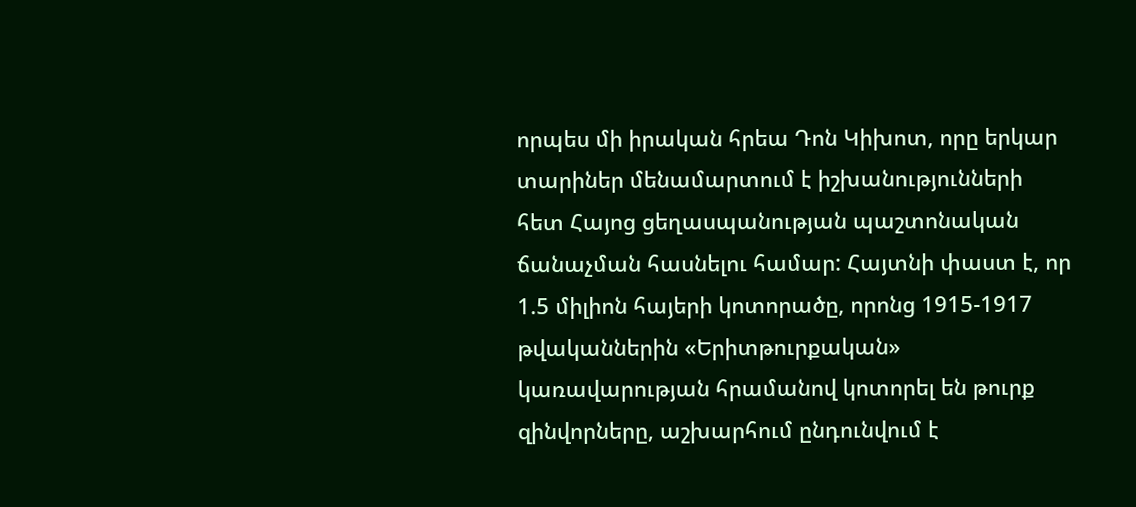որպես մի իրական հրեա Դոն Կիխոտ, որը երկար տարիներ մենամարտում է իշխանությունների հետ Հայոց ցեղասպանության պաշտոնական ճանաչման հասնելու համար: Հայտնի փաստ է, որ 1.5 միլիոն հայերի կոտորածը, որոնց 1915-1917 թվականներին «Երիտթուրքական» կառավարության հրամանով կոտորել են թուրք զինվորները, աշխարհում ընդունվում է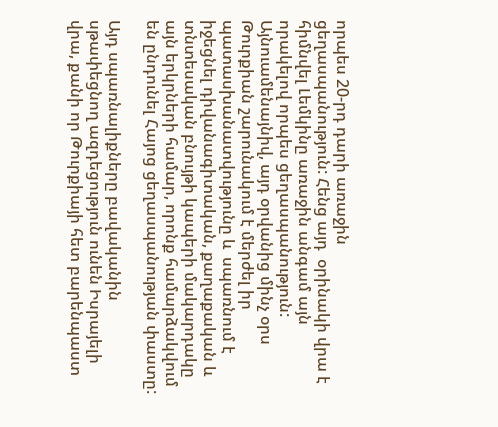որպես 20-րդ դարի առաջին ցեղասպանություն: Հենց այդ  օրինակի վրա է հիմնվել Լեմկինը առաջին անգամ այն որակելով որպես ցեղասպանություն: Այնուամենայնիվ, այդ օրվանից մինչ օրս Թուրքիան շարունակում է մերժել իր պատասխանատվությունը և  սպառնում է իջեցնել դիվանագիտական, քաղաքական և տնտեսական բնույթի կապերի մակարդակը այն երկրների համար, որոնք համարձակվում են ընդունել Հայոց ցեղասպանության փաստը:

Այդ սպառնալիքները բավականին սթափեցնող ազդեցություն ունեն Իսրայելի վրա, քանի որ Թուրքիայի հետ բարենպաստ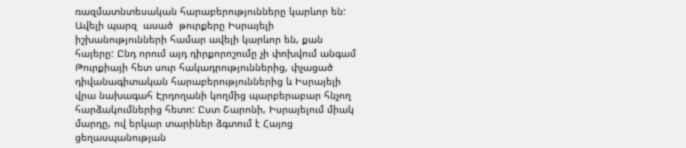ռազմատնտեսական հարաբերությունները կարևոր են: Ավելի պարզ  ասած  թուրքերը Իսրայելի իշխանությունների համար ավելի կարևոր են, քան հայերը: Ընդ որում այդ դիրքորոշումը չի փոխվում անգամ Թուրքիայի հետ սուր հակադրություններից, փչացած դիվանագիտական հարաբերություններից և Իսրայելի վրա նախագահ Էրդողանի կողմից պարբերաբար հնչող հարձակումներից հետո: Ըստ Շարոնի, Իսրայելում միակ մարդը, ով երկար տարիներ ձգտում է Հայոց ցեղասպանության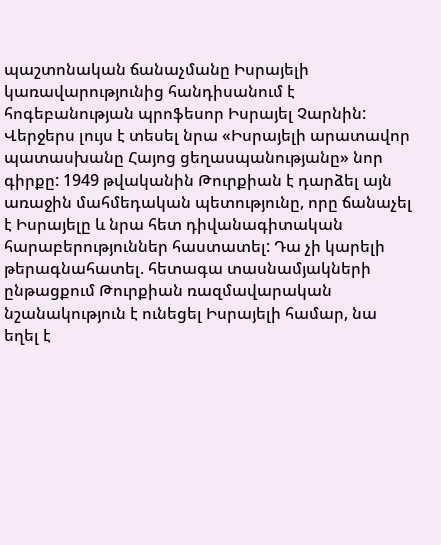պաշտոնական ճանաչմանը Իսրայելի կառավարությունից հանդիսանում է հոգեբանության պրոֆեսոր Իսրայել Չարնին: Վերջերս լույս է տեսել նրա «Իսրայելի արատավոր պատասխանը Հայոց ցեղասպանությանը» նոր գիրքը: 1949 թվականին Թուրքիան է դարձել այն առաջին մահմեդական պետությունը, որը ճանաչել է Իսրայելը և նրա հետ դիվանագիտական հարաբերություններ հաստատել: Դա չի կարելի թերագնահատել. հետագա տասնամյակների ընթացքում Թուրքիան ռազմավարական նշանակություն է ունեցել Իսրայելի համար, նա եղել է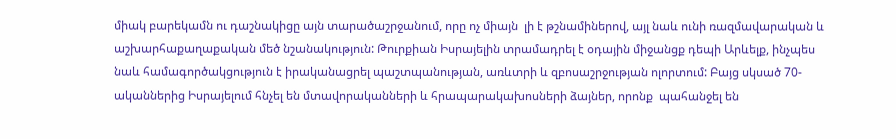միակ բարեկամն ու դաշնակիցը այն տարածաշրջանում, որը ոչ միայն  լի է թշնամիներով, այլ նաև ունի ռազմավարական և աշխարհաքաղաքական մեծ նշանակություն: Թուրքիան Իսրայելին տրամադրել է օդային միջանցք դեպի Արևելք, ինչպես նաև համագործակցություն է իրականացրել պաշտպանության, առևտրի և զբոսաշրջության ոլորտում: Բայց սկսած 70-ականներից Իսրայելում հնչել են մտավորականների և հրապարակախոսների ձայներ, որոնք  պահանջել են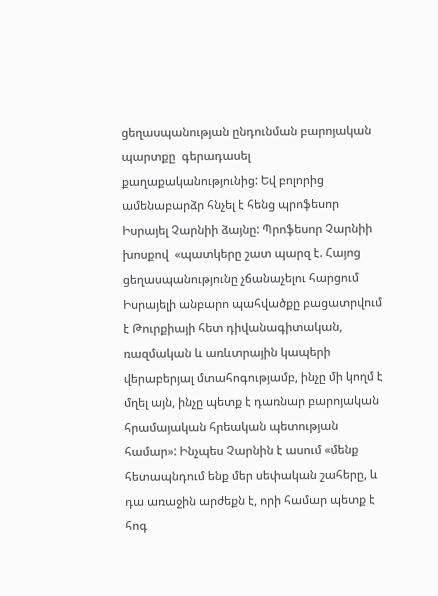ցեղասպանության ընդունման բարոյական պարտքը  գերադասել քաղաքականությունից: Եվ բոլորից ամենաբարձր հնչել է հենց պրոֆեսոր Իսրայել Չարնիի ձայնը: Պրոֆեսոր Չարնիի խոսքով  «պատկերը շատ պարզ է. Հայոց ցեղասպանությունը չճանաչելու հարցում Իսրայելի անբարո պահվածքը բացատրվում է Թուրքիայի հետ դիվանագիտական, ռազմական և առևտրային կապերի վերաբերյալ մտահոգությամբ, ինչը մի կողմ է մղել այն, ինչը պետք է դառնար բարոյական հրամայական հրեական պետության համար»: Ինչպես Չարնին է ասում «մենք հետապնդում ենք մեր սեփական շահերը, և դա առաջին արժեքն է, որի համար պետք է հոգ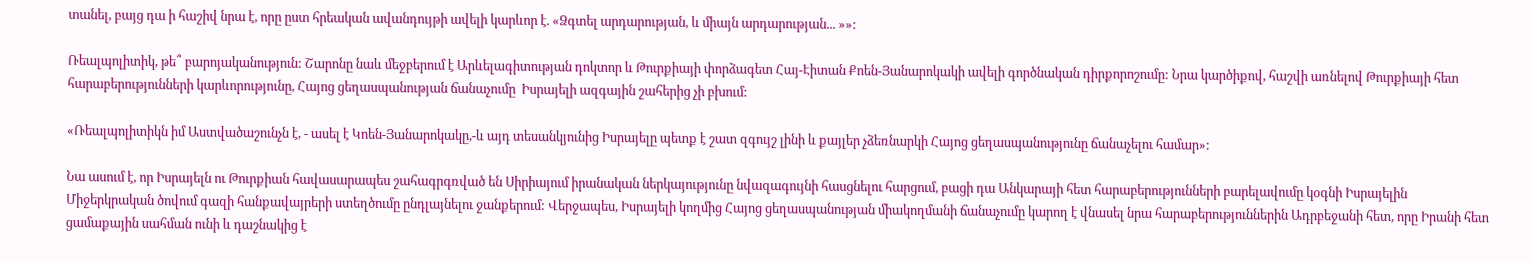տանել, բայց դա ի հաշիվ նրա է, որը ըստ հրեական ավանդույթի ավելի կարևոր է. «Ձգտել արդարության, և միայն արդարության... »»:

Ռեալպոլիտիկ, թե՞ բարոյականություն: Շարոնը նաև մեջբերում է Արևելագիտության դոկտոր և Թուրքիայի փորձագետ Հայ-Էիտան Քոեն-Յանարոկակի ավելի գործնական դիրքորոշումը: Նրա կարծիքով, հաշվի առնելով Թուրքիայի հետ հարաբերությունների կարևորությունը, Հայոց ցեղասպանության ճանաչումը  Իսրայելի ազգային շահերից չի բխում:

«Ռեալպոլիտիկն իմ Աստվածաշունչն է, - ասել է Կոեն-Յանարոկակը,-և այդ տեսանկյունից Իսրայելը պետք է շատ զգույշ լինի և քայլեր չձեռնարկի Հայոց ցեղասպանությունը ճանաչելու համար»:

Նա ասում է, որ Իսրայելն ու Թուրքիան հավասարապես շահագրգռված են Սիրիայում իրանական ներկայությունը նվազագույնի հասցնելու հարցում, բացի դա Անկարայի հետ հարաբերությունների բարելավումը կօգնի Իսրայելին Միջերկրական ծովում գազի հանքավայրերի ստեղծումը ընդլայնելու ջանքերում: Վերջապես, Իսրայելի կողմից Հայոց ցեղասպանության միակողմանի ճանաչումը կարող է վնասել նրա հարաբերություններին Ադրբեջանի հետ, որը Իրանի հետ ցամաքային սահման ունի և դաշնակից է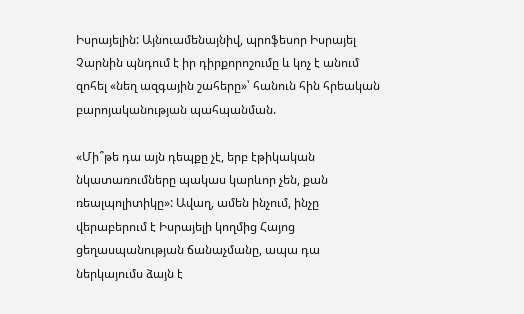Իսրայելին: Այնուամենայնիվ, պրոֆեսոր Իսրայել Չարնին պնդում է իր դիրքորոշումը և կոչ է անում զոհել «նեղ ազգային շահերը»՝ հանուն հին հրեական բարոյականության պահպանման.

«Մի՞թե դա այն դեպքը չէ, երբ էթիկական նկատառումները պակաս կարևոր չեն, քան ռեալպոլիտիկը»: Ավաղ, ամեն ինչում, ինչը վերաբերում է Իսրայելի կողմից Հայոց ցեղասպանության ճանաչմանը, ապա դա ներկայումս ձայն է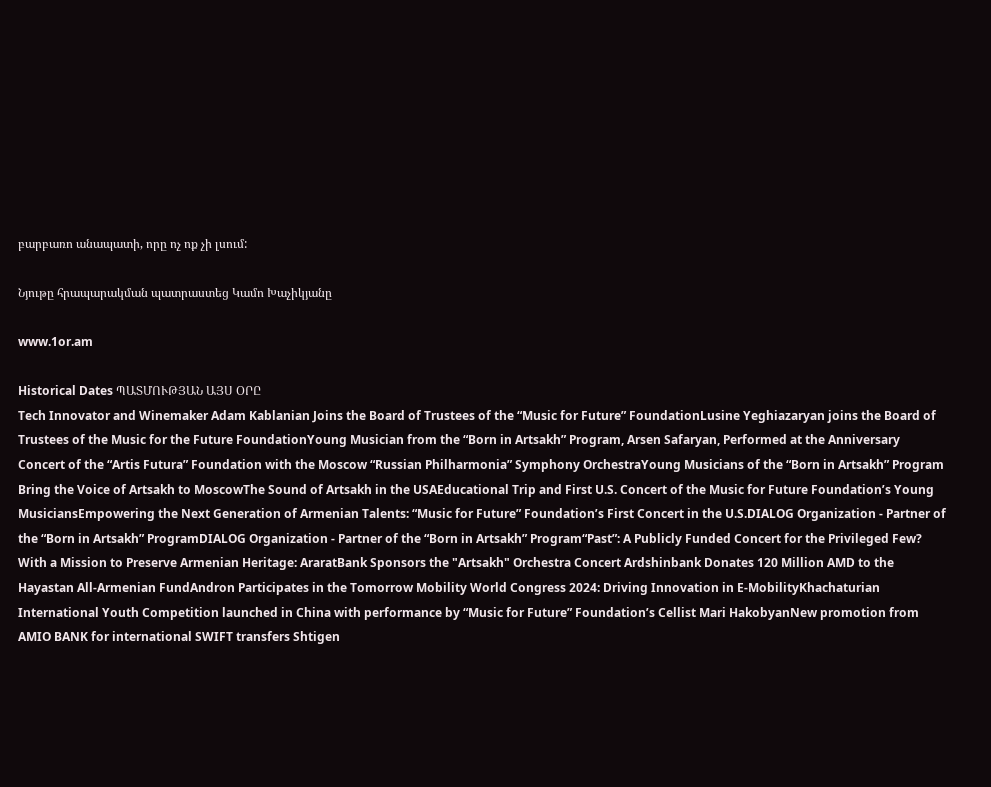բարբառո անապատի, որը ոչ ոք չի լսում:

Նյութը հրապարակման պատրաստեց Կամո Խաչիկյանը

www.1or.am

Historical Dates ՊԱՏՄՈՒԹՅԱՆ ԱՅՍ ՕՐԸ
Tech Innovator and Winemaker Adam Kablanian Joins the Board of Trustees of the “Music for Future” FoundationLusine Yeghiazaryan joins the Board of Trustees of the Music for the Future FoundationYoung Musician from the “Born in Artsakh” Program, Arsen Safaryan, Performed at the Anniversary Concert of the “Artis Futura” Foundation with the Moscow “Russian Philharmonia” Symphony OrchestraYoung Musicians of the “Born in Artsakh” Program Bring the Voice of Artsakh to MoscowThe Sound of Artsakh in the USAEducational Trip and First U.S. Concert of the Music for Future Foundation’s Young MusiciansEmpowering the Next Generation of Armenian Talents: “Music for Future” Foundation’s First Concert in the U.S.DIALOG Organization - Partner of the “Born in Artsakh” ProgramDIALOG Organization - Partner of the “Born in Artsakh” Program“Past”: A Publicly Funded Concert for the Privileged Few? With a Mission to Preserve Armenian Heritage: AraratBank Sponsors the "Artsakh" Orchestra Concert Ardshinbank Donates 120 Million AMD to the Hayastan All-Armenian FundAndron Participates in the Tomorrow Mobility World Congress 2024: Driving Innovation in E-MobilityKhachaturian International Youth Competition launched in China with performance by “Music for Future” Foundation’s Cellist Mari HakobyanNew promotion from AMIO BANK for international SWIFT transfers Shtigen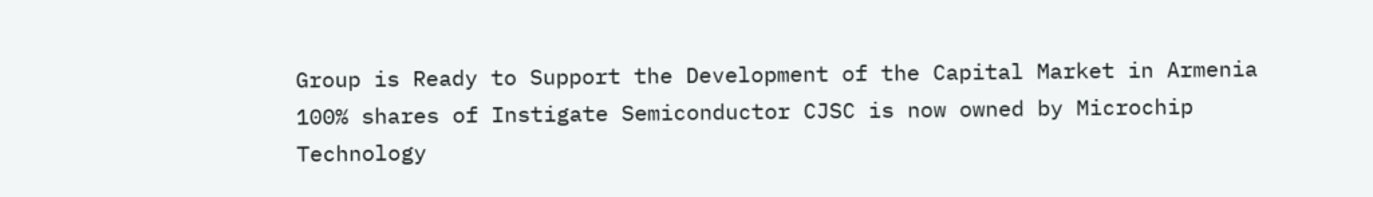Group is Ready to Support the Development of the Capital Market in Armenia 100% shares of Instigate Semiconductor CJSC is now owned by Microchip Technology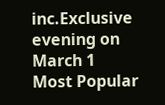inc.Exclusive evening on March 1
Most Popular